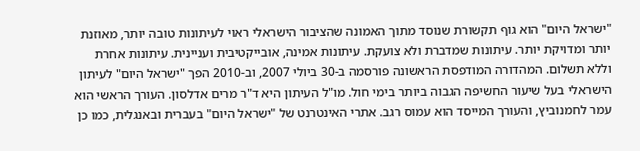"ישראל היום" הוא גוף תקשורת שנוסד מתוך האמונה שהציבור הישראלי ראוי לעיתונות טובה יותר, מאוזנת יותר ומדויקת יותר. עיתונות שמדברת ולא צועקת. עיתונות אמינה, אובייקטיבית ועניינית. עיתונות אחרת וללא תשלום. המהדורה המודפסת הראשונה פורסמה ב-30 ביולי 2007, וב-2010 הפך "ישראל היום" לעיתון הישראלי בעל שיעור החשיפה הגבוה ביותר בימי חול. מו"ל העיתון היא ד"ר מרים אדלסון. העורך הראשי הוא עמר לחמנוביץ, והעורך המייסד הוא עמוס רגב. אתרי האינטרנט של "ישראל היום" בעברית ובאנגלית, כמו כן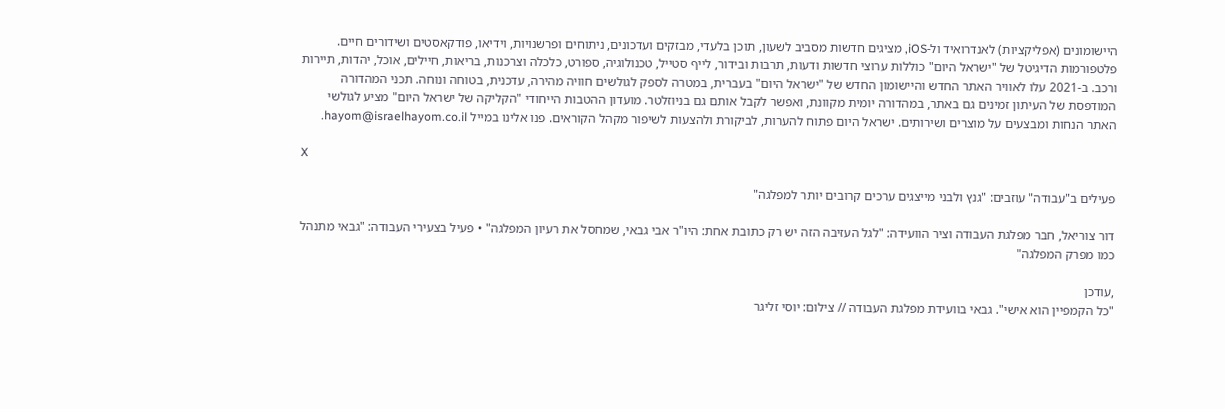היישומונים (אפליקציות) לאנדרואיד ול-iOS, מציגים חדשות מסביב לשעון, תוכן בלעדי, מבזקים ועדכונים, ניתוחים ופרשנויות, וידיאו, פודקאסטים ושידורים חיים. פלטפורמות הדיגיטל של "ישראל היום" כוללות ערוצי חדשות ודעות, תרבות ובידור, לייף סטייל, טכנולוגיה, ספורט, כלכלה וצרכנות, בריאות, חיילים, אוכל, יהדות, תיירות ורכב. ב-2021 עלו לאוויר האתר החדש והיישומון החדש של "ישראל היום" בעברית, במטרה לספק לגולשים חוויה מהירה, עדכנית, בטוחה ונוחה. תכני המהדורה המודפסת של העיתון זמינים גם באתר, במהדורה יומית מקוונת, ואפשר לקבל אותם גם בניוזלטר. מועדון ההטבות הייחודי "הקליקה של ישראל היום" מציע לגולשי האתר הנחות ומבצעים על מוצרים ושירותים. ישראל היום פתוח להערות, לביקורת ולהצעות לשיפור מקהל הקוראים. פנו אלינו במייל hayom@israelhayom.co.il.

X

פעילים ב"עבודה" עוזבים: "גנץ ולבני מייצגים ערכים קרובים יותר למפלגה"

דור צוריאל, חבר מפלגת העבודה וציר הוועידה: "לגל העזיבה הזה יש רק כתובת אחת: היו"ר אבי גבאי, שמחסל את רעיון המפלגה" • פעיל בצעירי העבודה: "גבאי מתנהל כמו מפרק המפלגה"

,עודכן
"כל הקמפיין הוא אישי". גבאי בוועידת מפלגת העבודה // צילום: יוסי זליגר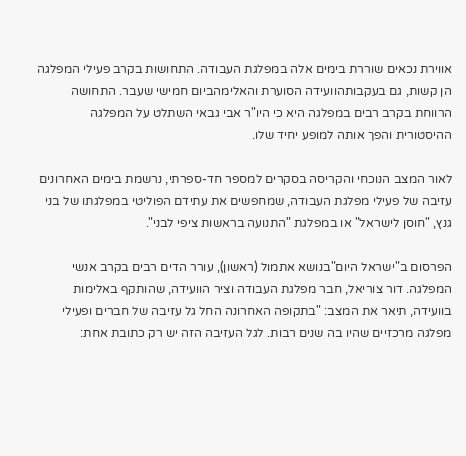אווירת נכאים שוררת בימים אלה במפלגת העבודה. התחושות בקרב פעילי המפלגה הן קשות, גם בעקבותהוועידה הסוערת והאלימהביום חמישי שעבר. התחושה הרווחת בקרב רבים במפלגה היא כי היו"ר אבי גבאי השתלט על המפלגה ההיסטורית והפך אותה למופע יחיד שלו.

לאור המצב הנוכחי והקריסה בסקרים למספר חד-ספרתי, נרשמת בימים האחרונים עזיבה של פעילי מפלגת העבודה, שמחפשים את עתידם הפוליטי במפלגתו של בני גנץ, "חוסן לישראל" או במפלגת "התנועה בראשות ציפי לבני".

הפרסום ב"ישראל היום"בנושא אתמול (ראשון), עורר הדים רבים בקרב אנשי המפלגה. דור צוריאל, חבר מפלגת העבודה וציר הוועידה, שהותקף באלימות בוועידה, תיאר את המצב: "בתקופה האחרונה החל גל עזיבה של חברים ופעילי מפלגה מרכזיים שהיו בה שנים רבות. לגל העזיבה הזה יש רק כתובת אחת: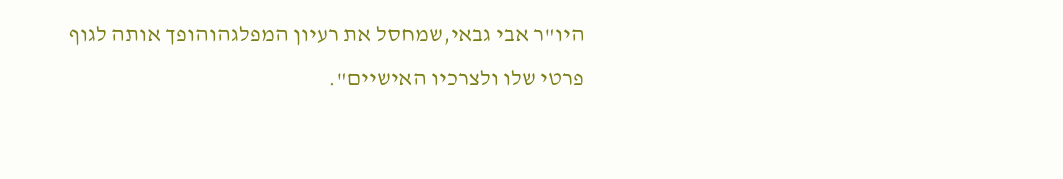היו"ר אבי גבאי,שמחסל את רעיון המפלגהוהופך אותה לגוף פרטי שלו ולצרכיו האישיים".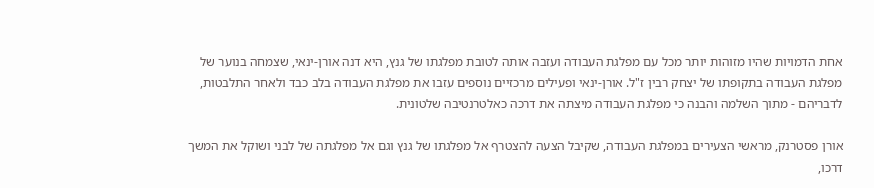אחת הדמויות שהיו מזוהות יותר מכל עם מפלגת העבודה ועזבה אותה לטובת מפלגתו של גנץ, היא דנה אורן-ינאי, שצמחה בנוער של מפלגת העבודה בתקופתו של יצחק רבין ז"ל. אורן-ינאי ופעילים מרכזיים נוספים עזבו את מפלגת העבודה בלב כבד ולאחר התלבטות, לדבריהם - מתוך השלמה והבנה כי מפלגת העבודה מיצתה את דרכה כאלטרנטיבה שלטונית.

אורן פסטרנק, מראשי הצעירים במפלגת העבודה, שקיבל הצעה להצטרף אל מפלגתו של גנץ וגם אל מפלגתה של לבני ושוקל את המשך דרכו,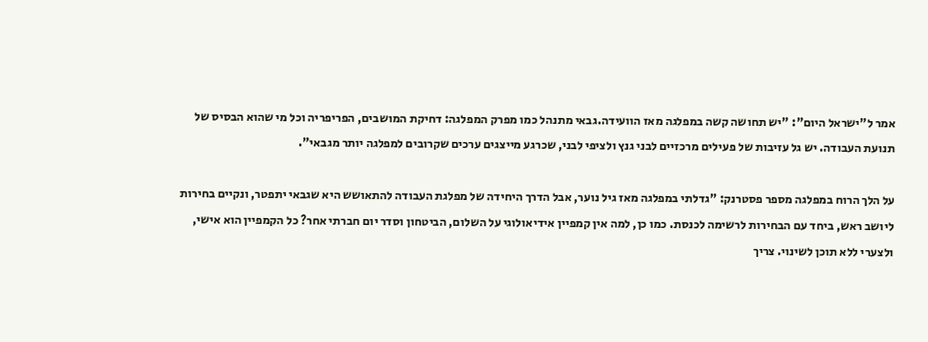אמר ל"ישראל היום": "יש תחושה קשה במפלגה מאז הוועידה.גבאי מתנהל כמו מפרק המפלגה: דחיקת המושבים, הפריפריה וכל מי שהוא הבסיס של תנועת העבודה. יש גל עזיבות של פעילים מרכזיים לבני גנץ ולציפי לבני, שכרגע מייצגים ערכים שקרובים למפלגה יותר מגבאי".

על הלך הרוח במפלגה מספר פסטרנק: "גדלתי במפלגה מאז גיל נוער, אבל הדרך היחידה של מפלגת העבודה להתאושש היא שגבאי יתפטר, ונקיים בחירות ליושב ראש, ביחד עם הבחירות לרשימה לכנסת. כמו כן, למה אין קמפיין אידיאולוגי על השלום, הביטחון וסדר יום חברתי אחר? כל הקמפיין הוא אישי, ולצערי ללא תוכן לשינוי. צריך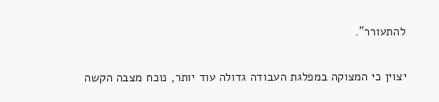להתעורר".

יצוין כי המצוקה במפלגת העבודה גדולה עוד יותר, נוכח מצבה הקשה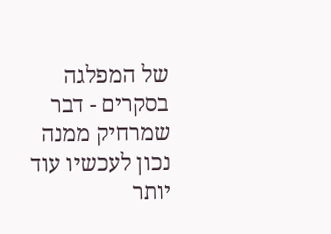של המפלגה בסקרים - דבר שמרחיק ממנה נכון לעכשיו עוד יותר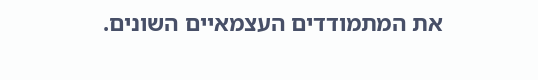את המתמודדים העצמאיים השונים.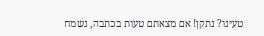טעינו? נתקן! אם מצאתם טעות בכתבה, נשמח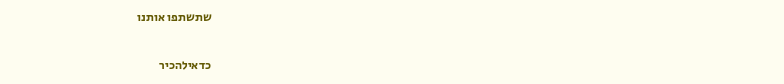שתשתפו אותנו

כדאילהכיר